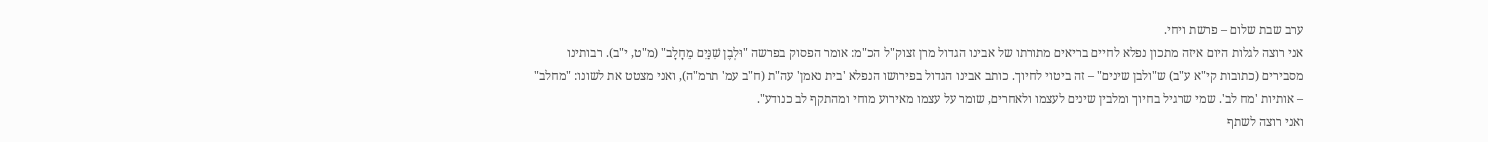ערב שבת שלום – פרשת ויחי.
אני רוצה לגלות היום איזה מתכון נפלא לחיים בריאים מתורתו של אבינו הגדול מרן זצוק"ל הכ"מ: אומר הפסוק בפרשה "וּלְבֶן שִׁנַּיִם מֵחָלָב" (מ"ט, י"ב). רבותינו מסבירים (כתובות קי"א ע"ב) ש"ולבן שינים" – זה ביטוי לחיוך. כותב אבינו הגדול בפירושו הנפלא 'בית נאמן' עה"ת (ח"ב עמ' תרמ"ה), ואני מצטט את לשונו: "מחלב" – אותיות 'מח לב'. שמי שרגיל בחיוך ומלבין שינים לעצמו ולאחרים, שומר על עצמו מאירוע מוחי ומהתקף לב כנודע".
ואני רוצה לשתף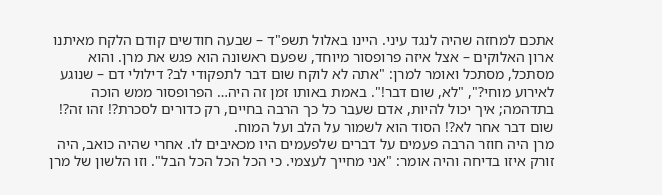אתכם למחזה שהיה לנגד עיני. היינו באלול תשפ"ד – שבעה חודשים קודם הלקח מאיתנו ארון האלוקים – אצל איזה פרופסור מיוחד, שפעם ראשונה הוא פגש את מרן. והוא מסתכל, מסתכל ואומר למרן: "אתה לא לוקח שום דבר לתפקודי לב? דילולי דם – שנוגע לאירוע מוחי?", "לא, שום דבר!". באמת באותו זמן זה היה… הפרופסור ממש הוכה בתדהמה; איך יכול להיות, אדם שעבר כל כך הרבה בחיים, רק כדורים לסכרת?! זהו זה?! שום דבר אחר לא?! הסוד הוא לשמור על הלב ועל המוח.
מרן היה חוזר הרבה פעמים על דברים שלפעמים היו מכאיבים לו. אחרי שהיה כואב, היה זורק איזו בדיחה והיה אומר: "אני מחייך לעצמי. כי הכל הכל הכל הבל". וזו הלשון של מרן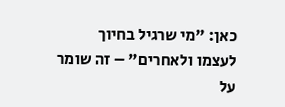כאן: "מי שרגיל בחיוך לעצמו ולאחרים" – זה שומר על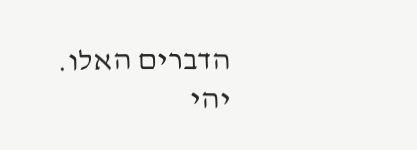הדברים האלו.
יהי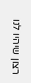רצון שיהיו לנו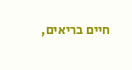חיים בריאים,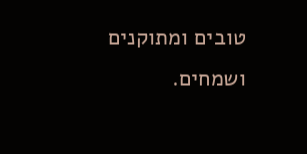טובים ומתוקנים ושמחים.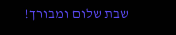שבת שלום ומבורך!